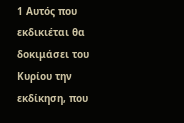1 Αυτός που εκδικιέται θα δοκιμάσει του Κυρίου την εκδίκηση, που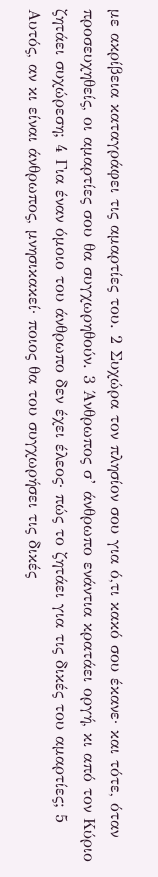με ακρίβεια καταγράφει τις αμαρτίες του. 2 Συχώρα τον πλησίον σου για ό,τι κακό σου έκανε· και τότε, όταν προσευχηθείς, οι αμαρτίες σου θα συγχωρηθούν. 3 Άνθρωπος σ’ άνθρωπο ενάντια κρατάει οργή, κι από τον Κύριο ζητάει συχώρεση; 4 Για έναν όμοιο του άνθρωπο δεν έχει έλεος· πώς το ζητάει για τις δικές του αμαρτίες; 5 Αυτός, αν κι είναι άνθρωπος, μνησικακεί· ποιος θα του συγχωρήσει τις δικές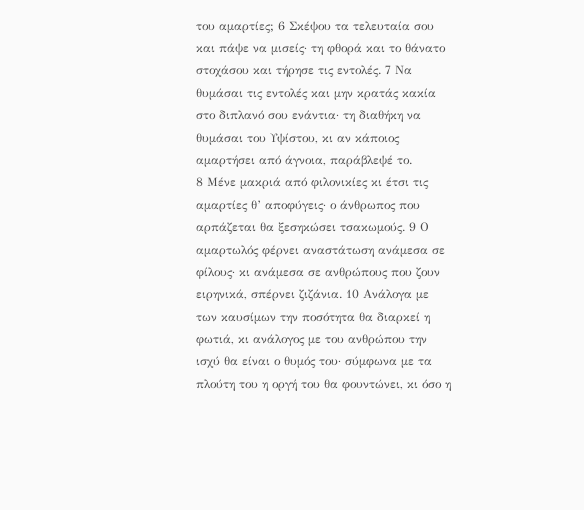του αμαρτίες; 6 Σκέψου τα τελευταία σου και πάψε να μισείς· τη φθορά και το θάνατο στοχάσου και τήρησε τις εντολές. 7 Να θυμάσαι τις εντολές και μην κρατάς κακία στο διπλανό σου ενάντια· τη διαθήκη να θυμάσαι του Υψίστου, κι αν κάποιος αμαρτήσει από άγνοια, παράβλεψέ το.
8 Μένε μακριά από φιλονικίες κι έτσι τις αμαρτίες θ’ αποφύγεις· ο άνθρωπος που αρπάζεται θα ξεσηκώσει τσακωμούς. 9 Ο αμαρτωλός φέρνει αναστάτωση ανάμεσα σε φίλους· κι ανάμεσα σε ανθρώπους που ζουν ειρηνικά, σπέρνει ζιζάνια. 10 Ανάλογα με των καυσίμων την ποσότητα θα διαρκεί η φωτιά, κι ανάλογος με του ανθρώπου την ισχύ θα είναι ο θυμός του· σύμφωνα με τα πλούτη του η οργή του θα φουντώνει, κι όσο η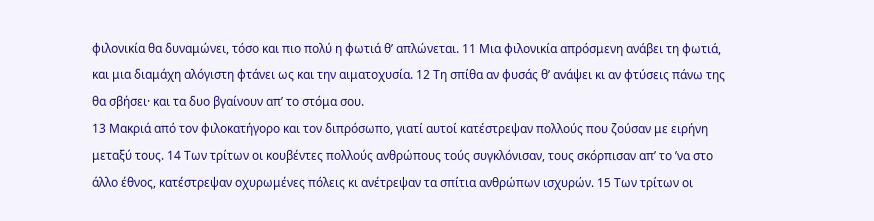φιλονικία θα δυναμώνει, τόσο και πιο πολύ η φωτιά θ’ απλώνεται. 11 Μια φιλονικία απρόσμενη ανάβει τη φωτιά, και μια διαμάχη αλόγιστη φτάνει ως και την αιματοχυσία. 12 Τη σπίθα αν φυσάς θ’ ανάψει κι αν φτύσεις πάνω της θα σβήσει· και τα δυο βγαίνουν απ’ το στόμα σου.
13 Μακριά από τον φιλοκατήγορο και τον διπρόσωπο, γιατί αυτοί κατέστρεψαν πολλούς που ζούσαν με ειρήνη μεταξύ τους. 14 Των τρίτων οι κουβέντες πολλούς ανθρώπους τούς συγκλόνισαν, τους σκόρπισαν απ’ το ’να στο άλλο έθνος, κατέστρεψαν οχυρωμένες πόλεις κι ανέτρεψαν τα σπίτια ανθρώπων ισχυρών. 15 Των τρίτων οι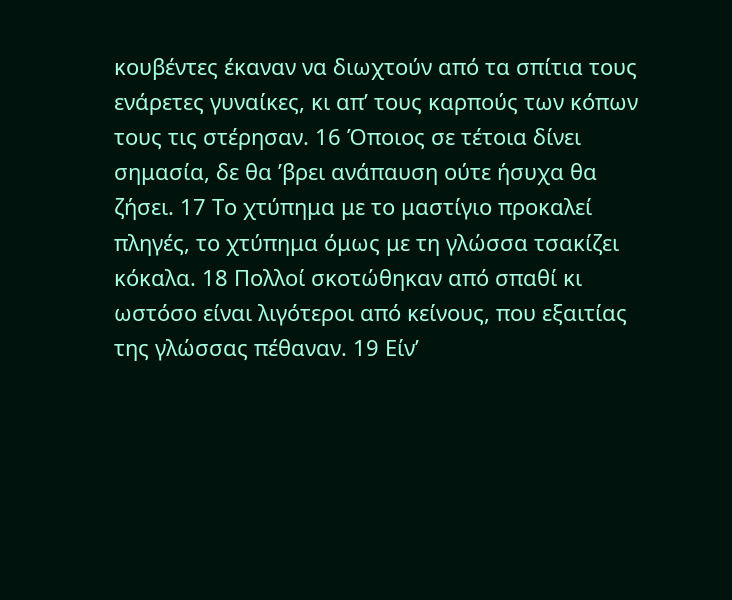κουβέντες έκαναν να διωχτούν από τα σπίτια τους ενάρετες γυναίκες, κι απ’ τους καρπούς των κόπων τους τις στέρησαν. 16 Όποιος σε τέτοια δίνει σημασία, δε θα ’βρει ανάπαυση ούτε ήσυχα θα ζήσει. 17 Το χτύπημα με το μαστίγιο προκαλεί πληγές, το χτύπημα όμως με τη γλώσσα τσακίζει κόκαλα. 18 Πολλοί σκοτώθηκαν από σπαθί κι ωστόσο είναι λιγότεροι από κείνους, που εξαιτίας της γλώσσας πέθαναν. 19 Είν’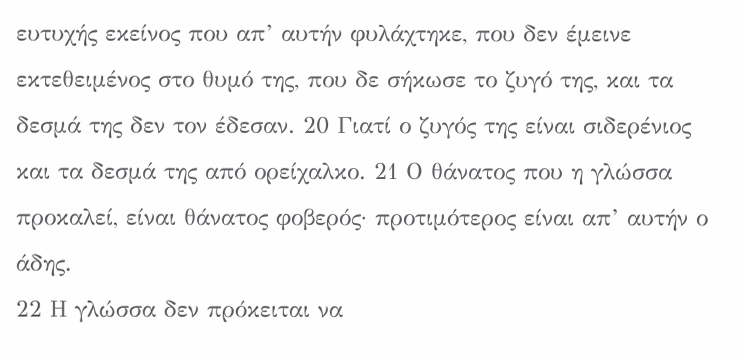ευτυχής εκείνος που απ’ αυτήν φυλάχτηκε, που δεν έμεινε εκτεθειμένος στο θυμό της, που δε σήκωσε το ζυγό της, και τα δεσμά της δεν τον έδεσαν. 20 Γιατί ο ζυγός της είναι σιδερένιος και τα δεσμά της από ορείχαλκο. 21 Ο θάνατος που η γλώσσα προκαλεί, είναι θάνατος φοβερός· προτιμότερος είναι απ’ αυτήν ο άδης.
22 Η γλώσσα δεν πρόκειται να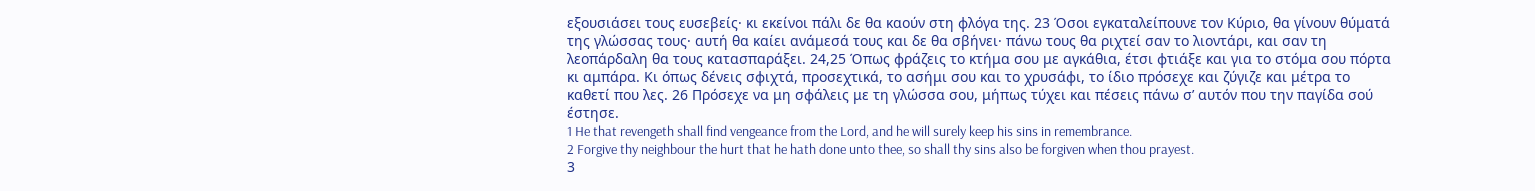εξουσιάσει τους ευσεβείς· κι εκείνοι πάλι δε θα καούν στη φλόγα της. 23 Όσοι εγκαταλείπουνε τον Κύριο, θα γίνουν θύματά της γλώσσας τους· αυτή θα καίει ανάμεσά τους και δε θα σβήνει· πάνω τους θα ριχτεί σαν το λιοντάρι, και σαν τη λεοπάρδαλη θα τους κατασπαράξει. 24,25 Όπως φράζεις το κτήμα σου με αγκάθια, έτσι φτιάξε και για το στόμα σου πόρτα κι αμπάρα. Κι όπως δένεις σφιχτά, προσεχτικά, το ασήμι σου και το χρυσάφι, το ίδιο πρόσεχε και ζύγιζε και μέτρα το καθετί που λες. 26 Πρόσεχε να μη σφάλεις με τη γλώσσα σου, μήπως τύχει και πέσεις πάνω σ’ αυτόν που την παγίδα σού έστησε.
1 He that revengeth shall find vengeance from the Lord, and he will surely keep his sins in remembrance.
2 Forgive thy neighbour the hurt that he hath done unto thee, so shall thy sins also be forgiven when thou prayest.
3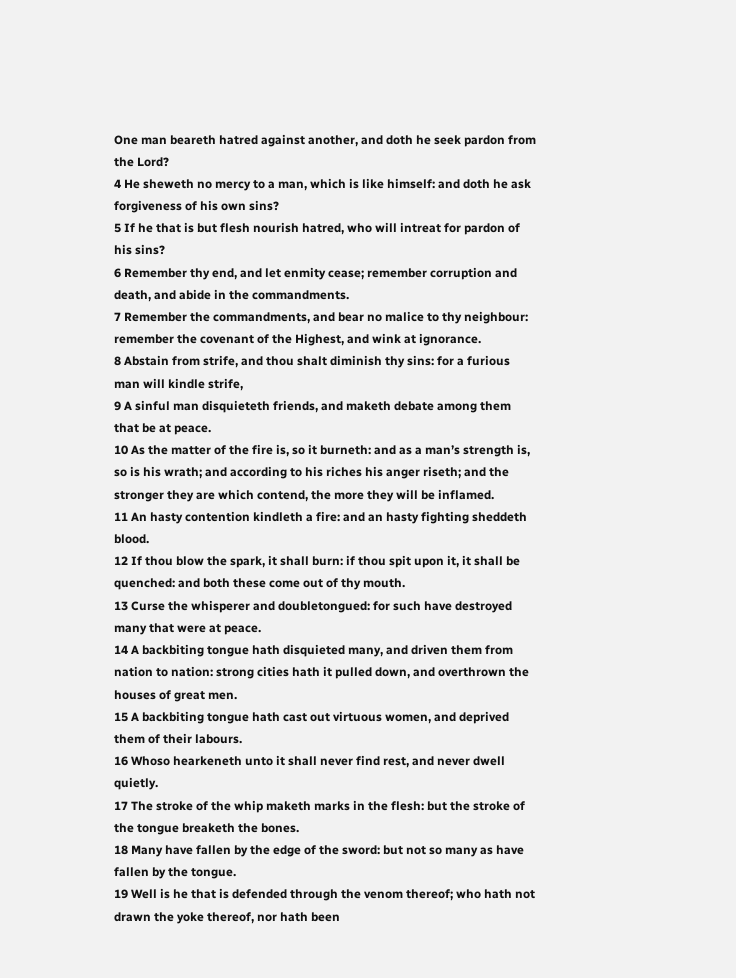One man beareth hatred against another, and doth he seek pardon from the Lord?
4 He sheweth no mercy to a man, which is like himself: and doth he ask forgiveness of his own sins?
5 If he that is but flesh nourish hatred, who will intreat for pardon of his sins?
6 Remember thy end, and let enmity cease; remember corruption and death, and abide in the commandments.
7 Remember the commandments, and bear no malice to thy neighbour: remember the covenant of the Highest, and wink at ignorance.
8 Abstain from strife, and thou shalt diminish thy sins: for a furious man will kindle strife,
9 A sinful man disquieteth friends, and maketh debate among them that be at peace.
10 As the matter of the fire is, so it burneth: and as a man’s strength is, so is his wrath; and according to his riches his anger riseth; and the stronger they are which contend, the more they will be inflamed.
11 An hasty contention kindleth a fire: and an hasty fighting sheddeth blood.
12 If thou blow the spark, it shall burn: if thou spit upon it, it shall be quenched: and both these come out of thy mouth.
13 Curse the whisperer and doubletongued: for such have destroyed many that were at peace.
14 A backbiting tongue hath disquieted many, and driven them from nation to nation: strong cities hath it pulled down, and overthrown the houses of great men.
15 A backbiting tongue hath cast out virtuous women, and deprived them of their labours.
16 Whoso hearkeneth unto it shall never find rest, and never dwell quietly.
17 The stroke of the whip maketh marks in the flesh: but the stroke of the tongue breaketh the bones.
18 Many have fallen by the edge of the sword: but not so many as have fallen by the tongue.
19 Well is he that is defended through the venom thereof; who hath not drawn the yoke thereof, nor hath been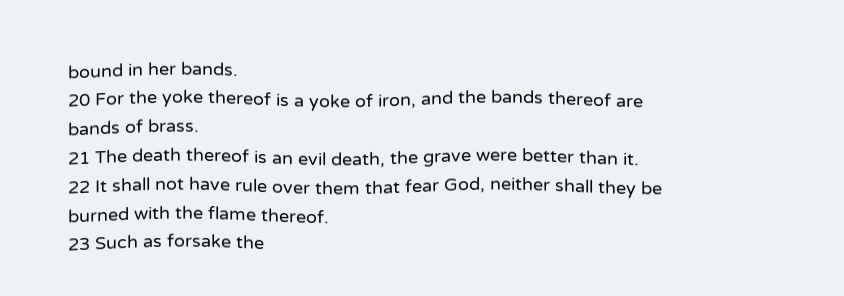bound in her bands.
20 For the yoke thereof is a yoke of iron, and the bands thereof are bands of brass.
21 The death thereof is an evil death, the grave were better than it.
22 It shall not have rule over them that fear God, neither shall they be burned with the flame thereof.
23 Such as forsake the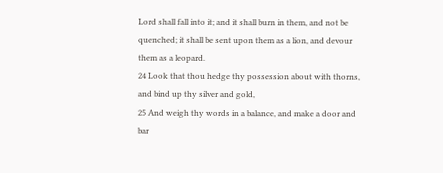Lord shall fall into it; and it shall burn in them, and not be quenched; it shall be sent upon them as a lion, and devour them as a leopard.
24 Look that thou hedge thy possession about with thorns, and bind up thy silver and gold,
25 And weigh thy words in a balance, and make a door and bar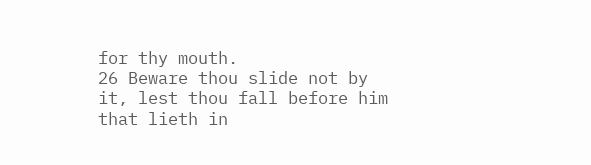for thy mouth.
26 Beware thou slide not by it, lest thou fall before him that lieth in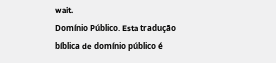wait.
Domínio Público. Esta tradução bíblica de domínio público é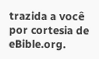trazida a você por cortesia de eBible.org.